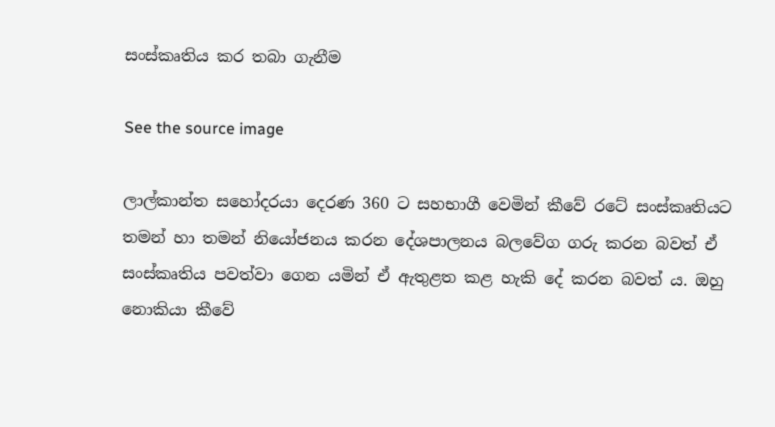සංස්කෘතිය කර තබා ගැනීම

See the source image

ලාල්කාන්ත සහෝදරයා දෙරණ 360 ට සහභාගී වෙමින් කීවේ රටේ සංස්කෘතියට තමන් හා තමන් නියෝජනය කරන දේශපාලනය බලවේග ගරු කරන බවත් ඒ සංස්කෘතිය පවත්වා ගෙන යමින් ඒ ඇතුළත කළ හැකි දේ කරන බවත් ය. ඔහු නොකියා කීවේ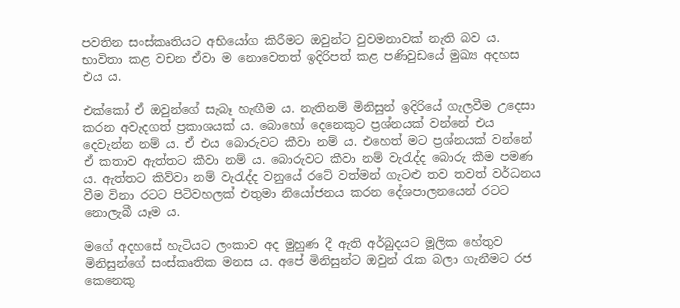පවතින සංස්කෘතියට අභියෝග කිරීමට ඔවුන්ට වුවමනාවක් නැති බව ය. භාවිතා කළ වචන ඒවා ම නොවෙතත් ඉදිරිපත් කළ පණිවුඩයේ මුඛ්‍ය අදහස එය ය.

එක්කෝ ඒ ඔවුන්ගේ සැබෑ හැඟීම ය. නැතිනම් මිනිසුන් ඉදිරියේ ගැලවීම උදෙසා කරන අවැදගත් ප්‍රකාශයක් ය. බොහෝ දෙනෙකුට ප්‍රශ්නයක් වන්නේ එය දෙවැන්න නම් ය. ඒ එය බොරුවට කීවා නම් ය. එහෙත් මට ප්‍රශ්නයක් වන්නේ ඒ කතාව ඇත්තට කීවා නම් ය. බොරුවට කීවා නම් වැරැද්ද බොරු කීම පමණ ය. ඇත්තට කිව්වා නම් වැරැද්ද වනුයේ රටේ වත්මන් ගැට‍ළු තව තවත් වර්ධනය වීම විනා රටට පිටිවහලක් එතුමා නියෝජනය කරන දේශපාලනයෙන් රටට නොලැබී යෑම ය.

මගේ අදහසේ හැටියට ලංකාව අද මුහුණ දී ඇති අර්බුදයට මූලික හේතුව මිනිසුන්ගේ සංස්කෘතික මනස ය. අපේ මිනිසුන්ට ඔවුන් රැක බලා ගැනීමට රජ කෙනෙකු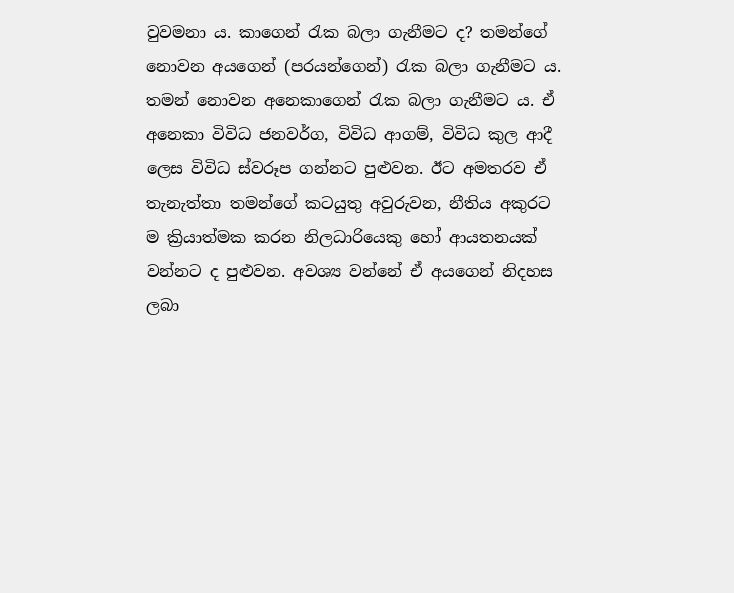වුවමනා ය. කාගෙන් රැක බලා ගැනීමට ද? තමන්ගේ නොවන අයගෙන් (පරයන්ගෙන්) රැක බලා ගැනීමට ය. තමන් නොවන අනෙකාගෙන් රැක බලා ගැනීමට ය. ඒ අනෙකා විවිධ ජනවර්ග, විවිධ ආගම්, විවිධ කුල ආදී ලෙස විවිධ ස්වරූප ගන්නට පුළුවන. ඊට අමතරව ඒ තැනැත්තා තමන්ගේ කටයුතු අවුරුවන, නීතිය අකුරට ම ක්‍රියාත්මක කරන නිලධාරියෙකු හෝ ආයතනයක් වන්නට ද පුළුවන. අවශ්‍ය වන්නේ ඒ අයගෙන් නිදහස ලබා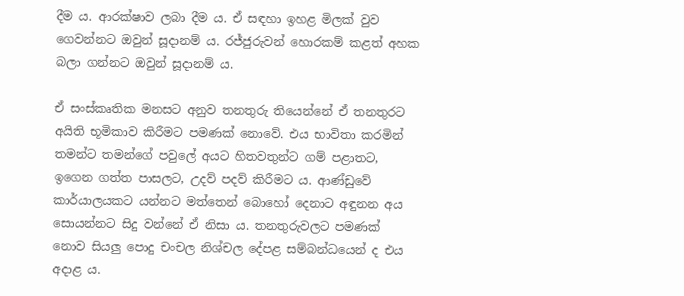දීම ය. ආරක්ෂාව ලබා දීම ය. ඒ සඳහා ඉහළ මිලක් වුව ගෙවන්නට ඔවුන් සූදානම් ය. රජ්ජුරුවන් හොරකම් කළත් අහක බලා ගන්නට ඔවුන් සූදානම් ය.

ඒ සංස්කෘතික මනසට අනුව තනතුරු තියෙන්නේ ඒ තනතුරට අයිති භූමිකාව කිරීමට පමණක් නොවේ. එය භාවිතා කරමින් තමන්ට තමන්ගේ පවුලේ අයට හිතවතුන්ට ගම් පළාතට, ඉගෙන ගත්ත පාසලට, උදව් පදව් කිරීමට ය. ආණ්ඩුවේ කාර්යාලයකට යන්නට මත්තෙන් බොහෝ දෙනාට අඳුනන අය සොයන්නට සිදු වන්නේ ඒ නිසා ය. තනතුරුවලට පමණක් නොව සියලු පොදු චංචල නිශ්චල දේපළ සම්බන්ධයෙන් ද එය අදාළ ය.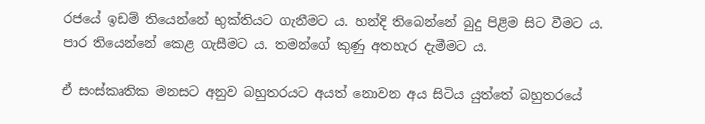රජයේ ඉඩම් තියෙන්නේ භුක්තියට ගැනීමට ය. හන්දි තිබෙන්නේ බුදු පිළිම සිට වීමට ය. පාර තියෙන්නේ කෙළ ගැසීමට ය. තමන්ගේ කුණු අතහැර දැමීමට ය.

ඒ සංස්කෘතික මනසට අනුව බහුතරයට අයත් නොවන අය සිටිය යුත්තේ බහුතරයේ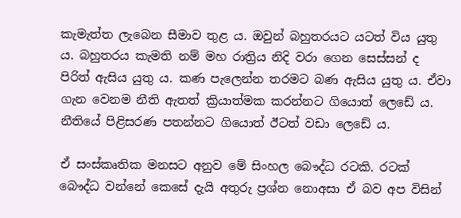කැමැත්ත ලැබෙන සීමාව තුළ ය. ඔවුන් බහුතරයට යටත් විය යුතු ය. බහුතරය කැමති නම් මහ රාත්‍රිය නිදි වරා ගෙන සෙස්සන් ද පිරිත් ඇසිය යුතු ය. කණ පැලෙන්න තරමට බණ ඇසිය යුතු ය. ඒවා ගැන වෙනම නීති ඇතත් ක්‍රියාත්මක කරන්නට ගියොත් ලෙඩේ ය. නීතියේ පිළිසරණ පතන්නට ගියොත් ඊටත් වඩා ලෙඩේ ය.

ඒ සංස්කෘතික මනසට අනුව මේ සිංහල බෞද්ධ රටකි. රටක් බෞද්ධ වන්නේ කෙසේ දැයි අතුරු ප්‍රශ්න නොඅසා ඒ බව අප විසින්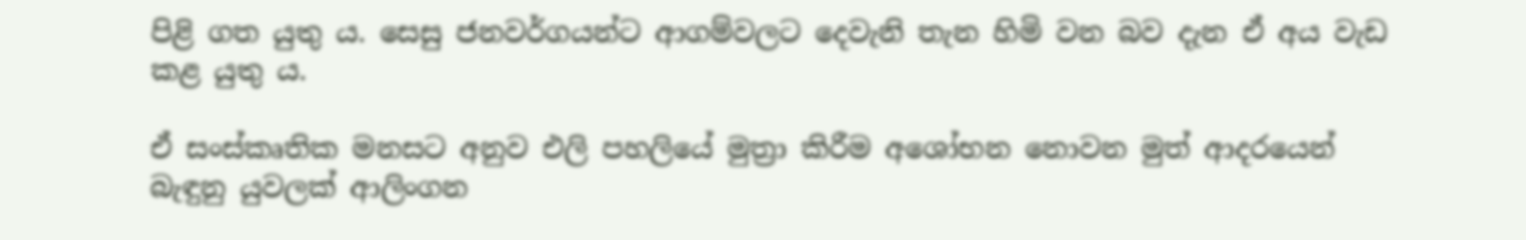පිළි ගත යුතු ය. සෙසු ජනවර්ගයන්ට ආගම්වලට දෙවැනි තැන හිමි වන බව දැන ඒ අය වැඩ කළ යුතු ය.

ඒ සංස්කෘතික මනසට අනුව එලි පහලියේ මුත්‍රා කිරීම අශෝභන නොවන මුත් ආදරයෙන් බැඳුනු යුවලක් ආලිංගන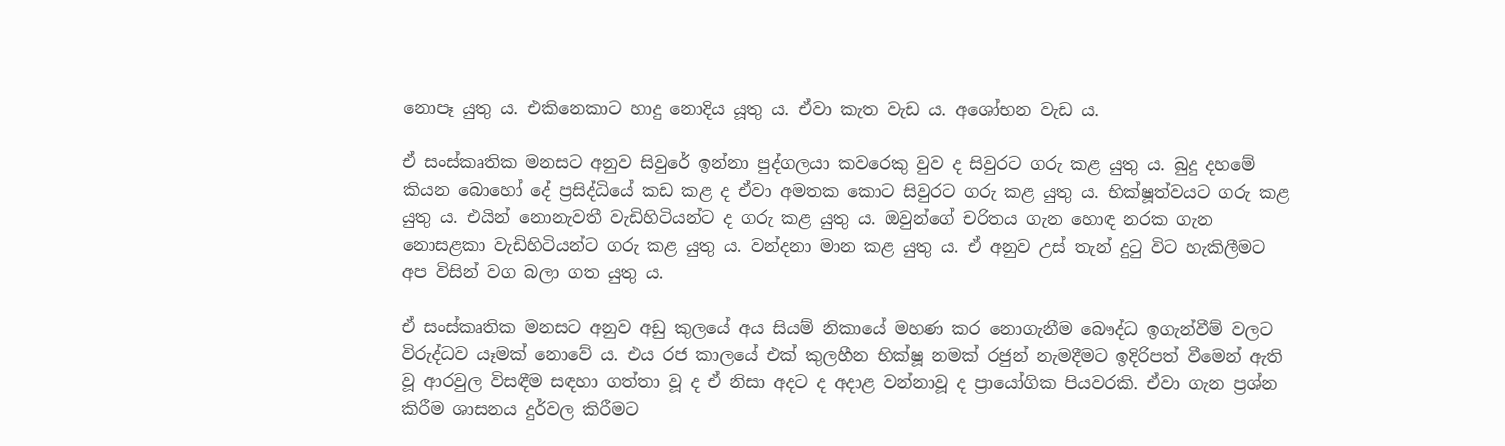නොපෑ යුතු ය. එකිනෙකාට හාදු නොදිය යූතු ය. ඒවා කැත වැඩ ය. අශෝභන වැඩ ය.

ඒ සංස්කෘතික මනසට අනුව සිවුරේ ඉන්නා පුද්ගලයා කවරෙකු වුව ද සිවුරට ගරු කළ යුතු ය. බුදු දහමේ කියන බොහෝ දේ ප්‍රසිද්ධියේ කඩ කළ ද ඒවා අමතක කොට සිවුරට ගරු කළ යුතු ය. භික්ෂූත්වයට ගරු කළ යුතු ය. එයින් නොනැවතී වැඩිහිටියන්ට ද ගරු කළ යුතු ය. ඔවුන්ගේ චරිතය ගැන හොඳ නරක ගැන නොසළකා වැඩිහිටියන්ට ගරු කළ යුතු ය. වන්දනා මාන කළ යුතු ය. ඒ අනුව උස් තැන් දුටු විට හැකිලීමට අප විසින් වග බලා ගත යුතු ය.

ඒ සංස්කෘතික මනසට අනුව අඩු කුලයේ අය සියම් නිකායේ මහණ කර නොගැනීම බෞද්ධ ඉගැන්වීම් වලට විරුද්ධව යෑමක් නොවේ ය. එය රජ කාලයේ එක් කුලහීන භික්ෂූ නමක් රජුන් නැමදීමට ඉදිරිපත් වීමෙන් ඇති වූ ආරවුල විසඳීම සඳහා ගත්තා වූ ද ඒ නිසා අදට ද අදාළ වන්නාවූ ද ප්‍රායෝගික පියවරකි. ඒවා ගැන ප්‍රශ්න කිරීම ශාසනය දුර්වල කිරීමට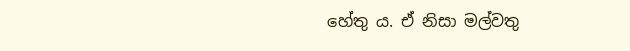හේතු ය. ඒ නිසා මල්වතු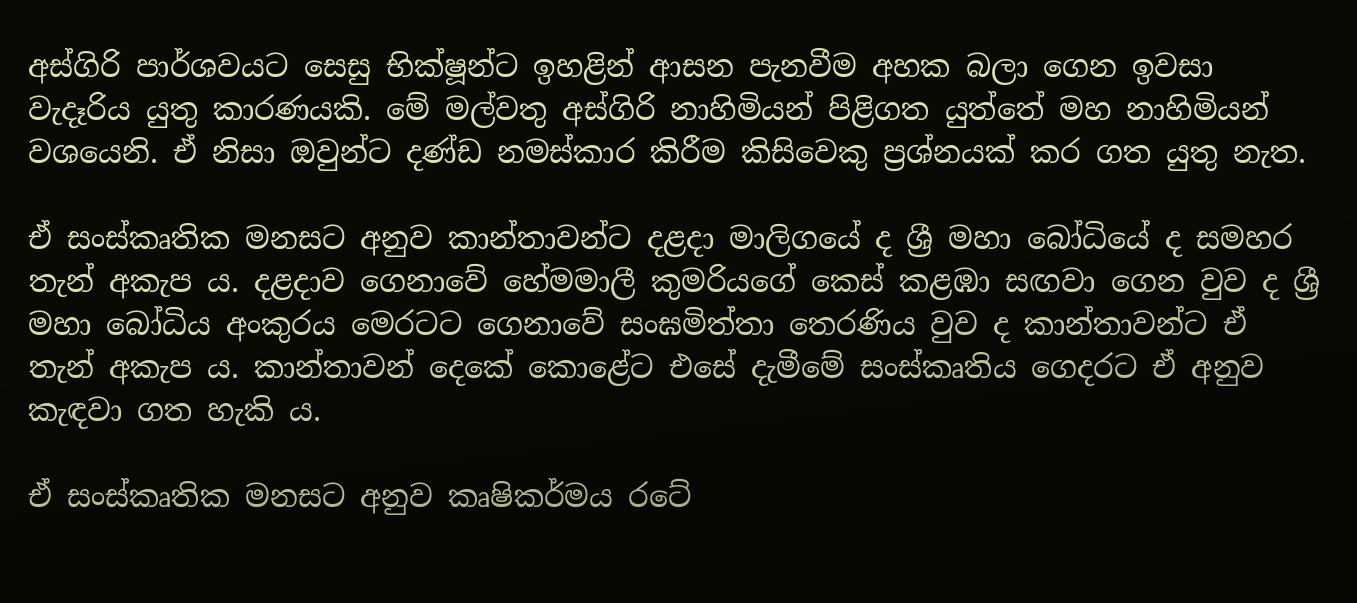අස්ගිරි පාර්ශවයට සෙසු භික්ෂූන්ට ඉහළින් ආසන පැනවීම අහක බලා ගෙන ඉවසා වැදෑරිය යුතු කාරණයකි. මේ මල්වතු අස්ගිරි නාහිමියන් පිළිගත යුත්තේ මහ නාහිමියන් වශයෙනි. ඒ නිසා ඔවුන්ට දණ්ඩ නමස්කාර කිරීම කිසිවෙකු ප්‍රශ්නයක් කර ගත යුතු නැත.

ඒ සංස්කෘතික මනසට අනුව කාන්තාවන්ට දළදා මාලිගයේ ද ශ්‍රී මහා බෝධියේ ද සමහර තැන් අකැප ය. දළදාව ගෙනාවේ හේමමාලී කුමරියගේ කෙස් කළඹා සඟවා ගෙන වුව ද ශ්‍රී මහා බෝධිය අංකුරය මෙරටට ගෙනාවේ සංඝමිත්තා තෙරණිය වුව ද කාන්තාවන්ට ඒ තැන් අකැප ය. කාන්තාවන් දෙකේ කොළේට එසේ දැමීමේ සංස්කෘතිය ගෙදරට ඒ අනුව කැඳවා ගත හැකි ය.

ඒ සංස්කෘතික මනසට අනුව කෘෂිකර්මය රටේ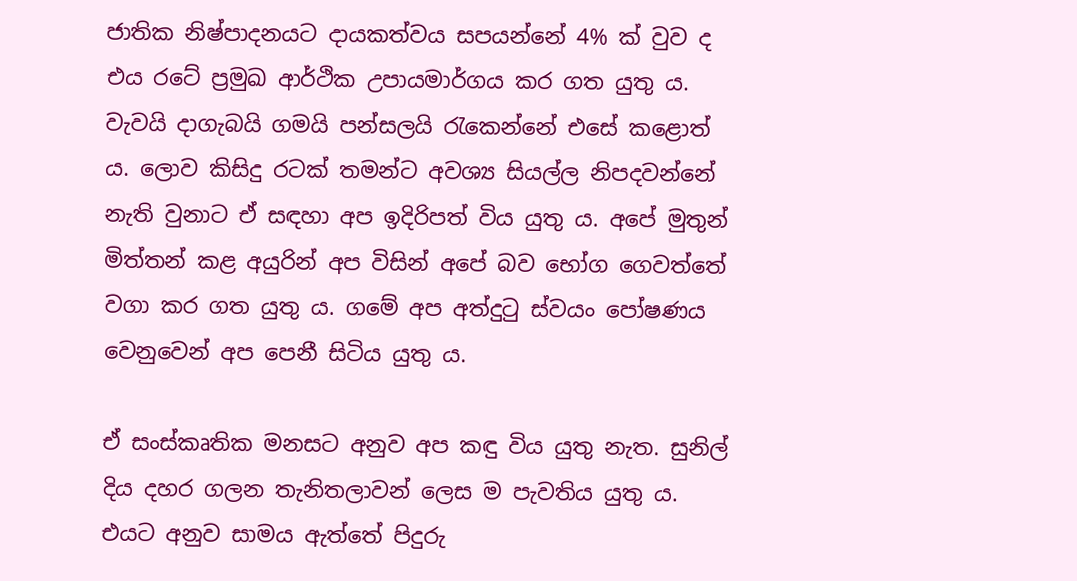ජාතික නිෂ්පාදනයට දායකත්වය සපයන්නේ 4% ක් වුව ද එය රටේ ප්‍රමුඛ ආර්ථික උපායමාර්ගය කර ගත යුතු ය. වැවයි දාගැබයි ගමයි පන්සලයි රැකෙන්නේ එසේ කළොත් ය. ලොව කිසිදු රටක් තමන්ට අවශ්‍ය සියල්ල නිපදවන්නේ නැති වුනාට ඒ සඳහා අප ඉදිරිපත් විය යුතු ය. අපේ මුතුන් මිත්තන් කළ අයුරින් අප විසින් අපේ බව භෝග ගෙවත්තේ වගා කර ගත යුතු ය. ගමේ අප අත්දුටු ස්වයං පෝෂණය වෙනුවෙන් අප පෙනී සිටිය යුතු ය.

ඒ සංස්කෘතික මනසට අනුව අප කඳු විය යුතු නැත. සුනිල් දිය දහර ගලන තැනිතලාවන් ලෙස ම පැවතිය යුතු ය. එයට අනුව සාමය ඇත්තේ පිදුරු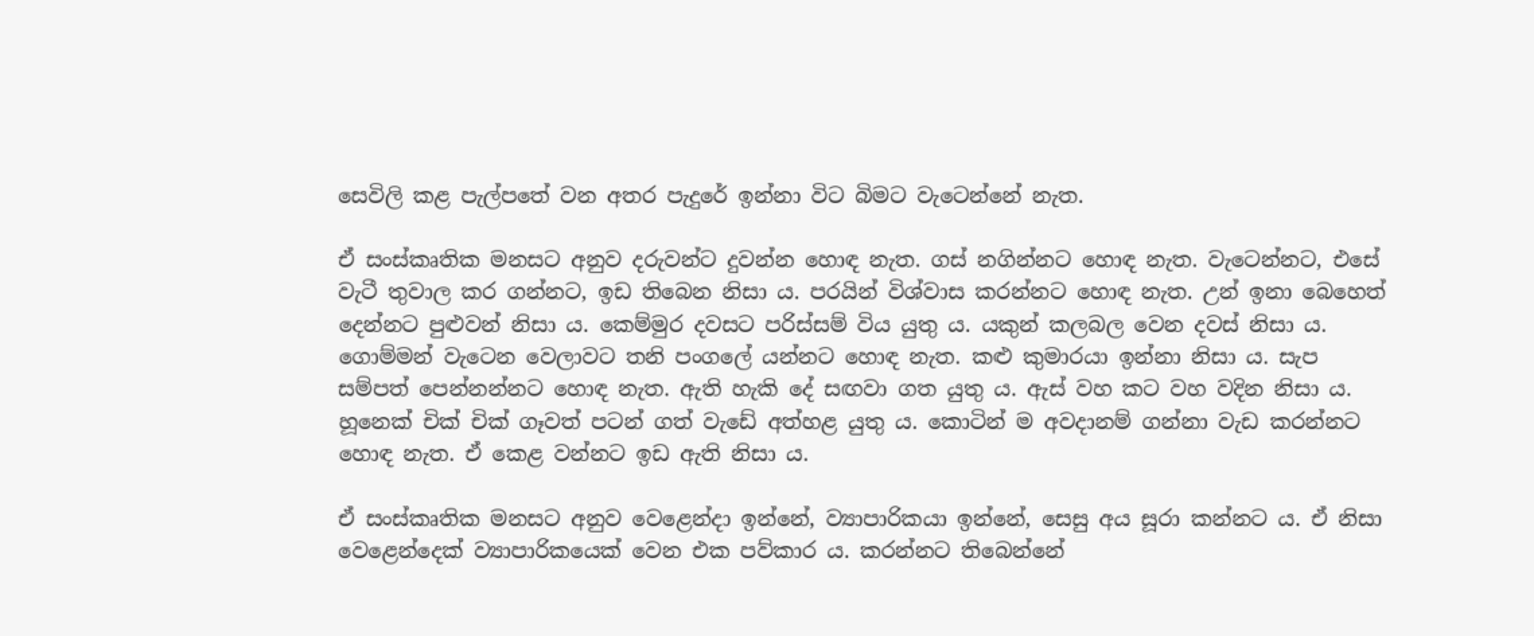සෙවිලි කළ පැල්පතේ වන අතර පැදුරේ ඉන්නා විට බිමට වැටෙන්නේ නැත.

ඒ සංස්කෘතික මනසට අනුව දරුවන්ට දුවන්න හොඳ නැත. ගස් නගින්නට හොඳ නැත. වැටෙන්නට, එසේ වැටී තුවාල කර ගන්නට, ඉඩ තිබෙන නිසා ය. පරයින් විශ්වාස කරන්නට හොඳ නැත. උන් ඉනා බෙහෙත් දෙන්නට පුළුවන් නිසා ය. කෙම්මුර දවසට පරිස්සම් විය යුතු ය. යකුන් කලබල වෙන දවස් නිසා ය. ගොම්මන් වැටෙන වෙලාවට තනි පංගලේ යන්නට හොඳ නැත. කළු කුමාරයා ඉන්නා නිසා ය. සැප සම්පත් පෙන්නන්නට හොඳ නැත. ඇති හැකි දේ සඟවා ගත යුතු ය. ඇස් වහ කට වහ වදින නිසා ය. හූනෙක් චික් චික් ගෑවත් පටන් ගත් වැඩේ අත්හළ යුතු ය. කොටින් ම අවදානම් ගන්නා වැඩ කරන්නට හොඳ නැත. ඒ කෙළ වන්නට ඉඩ ඇති නිසා ය.

ඒ සංස්කෘතික මනසට අනුව වෙළෙන්දා ඉන්නේ, ව්‍යාපාරිකයා ඉන්නේ, සෙසු අය සූරා කන්නට ය. ඒ නිසා වෙළෙන්දෙක් ව්‍යාපාරිකයෙක් වෙන එක පව්කාර ය. කරන්නට තිබෙන්නේ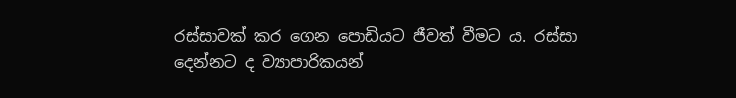රස්සාවක් කර ගෙන පොඩියට ජීවත් වීමට ය. රස්සා දෙන්නට ද ව්‍යාපාරිකයන්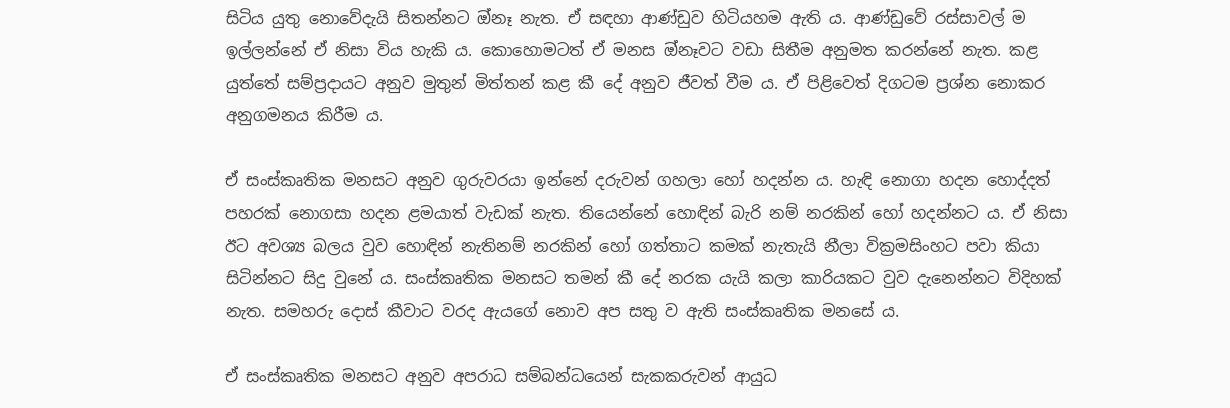සිටිය යුතු නොවේදැයි සිතන්නට ඔ්නෑ නැත. ඒ සඳහා ආණ්ඩුව හිටියහම ඇති ය. ආණ්ඩුවේ රස්සාවල් ම ඉල්ලන්නේ ඒ නිසා විය හැකි ය. කොහොමටත් ඒ මනස ඔ්නෑවට වඩා සිතීම අනුමත කරන්නේ නැත. කළ යුත්තේ සම්ප්‍රදායට අනුව මුතුන් මිත්තන් කළ කී දේ අනුව ජීවත් වීම ය. ඒ පිළිවෙත් දිගටම ප්‍රශ්න නොකර අනුගමනය කිරීම ය.

ඒ සංස්කෘතික මනසට අනුව ගුරුවරයා ඉන්නේ දරුවන් ගහලා හෝ හදන්න ය. හැඳි නොගා හදන හොද්දත් පහරක් නොගසා හදන ළමයාත් වැඩක් නැත. තියෙන්නේ හොඳින් බැරි නම් නරකින් හෝ හදන්නට ය. ඒ නිසා ඊට අවශ්‍ය බලය වුව හොඳින් නැතිනම් නරකින් හෝ ගත්තාට කමක් නැතැයි නීලා වික්‍රමසිංහට පවා කියා සිටින්නට සිදු වුනේ ය. සංස්කෘතික මනසට තමන් කී දේ නරක යැයි කලා කාරියකට වුව දැනෙන්නට විදිහක් නැත. සමහරු දොස් කීවාට වරද ඇයගේ නොව අප සතු ව ඇති සංස්කෘතික මනසේ ය.

ඒ සංස්කෘතික මනසට අනුව අපරාධ සම්බන්ධයෙන් සැකකරුවන් ආයුධ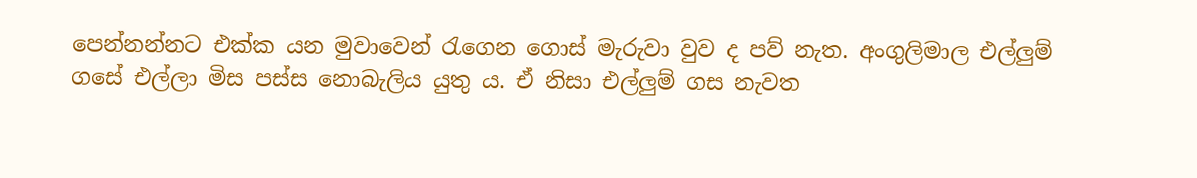පෙන්නන්නට එක්ක යන මුවාවෙන් රැගෙන ගොස් මැරුවා වුව ද පව් නැත. අංගුලිමාල එල්ලුම් ගසේ එල්ලා මිස පස්ස නොබැලිය යුතු ය. ඒ නිසා එල්ලුම් ගස නැවත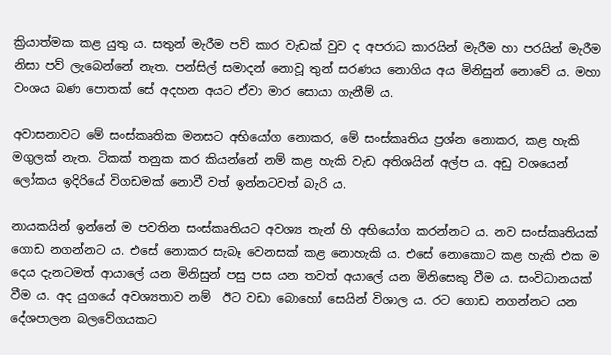ක්‍රියාත්මක කළ යුතු ය. සතුන් මැරීම පව් කාර වැඩක් වුව ද අපරාධ කාරයින් මැරීම හා පරයින් මැරීම නිසා පව් ලැබෙන්නේ නැත. පන්සිල් සමාදන් නොවූ තුන් සරණය නොගිය අය මිනිසුන් නොවේ ය. මහා වංශය බණ පොතක් සේ අදහන අයට ඒවා මාර සොයා ගැනීම් ය.

අවාසනාවට මේ සංස්කෘතික මනසට අභියෝග නොකර, මේ සංස්කෘතිය ප්‍රශ්න නොකර, කළ හැකි මගුලක් නැත. ටිකක් තනුක කර කියන්නේ නම් කළ හැකි වැඩ අතිශයින් අල්ප ය. අඩු වශයෙන් ලෝකය ඉදිරියේ විගඩමක් නොවී වත් ඉන්නටවත් බැරි ය.

නායකයින් ඉන්නේ ම පවතින සංස්කෘතියට අවශ්‍ය තැන් හි අභියෝග කරන්නට ය. නව සංස්කෘතියක් ගොඩ නගන්නට ය. එසේ නොකර සැබෑ වෙනසක් කළ නොහැකි ය. එසේ නොකොට කළ හැකි එක ම දෙය දැනටමත් ආයාලේ යන මිනිසුන් පසු පස යන තවත් අයාලේ යන මිනිසෙකු වීම ය. සංවිධානයක් වීම ය. අද යුගයේ අවශ්‍යතාව නම්  ඊට වඩා බොහෝ සෙයින් විශාල ය. රට ගොඩ නගන්නට යන දේශපාලන බලවේගයකට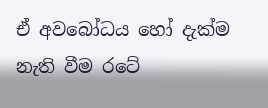ඒ අවබෝධය හෝ දැක්ම නැති වීම රටේ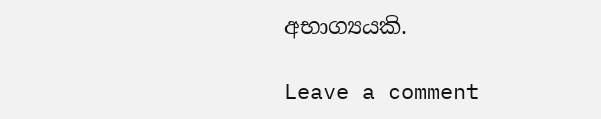අභාග්‍යයකි.

Leave a comment